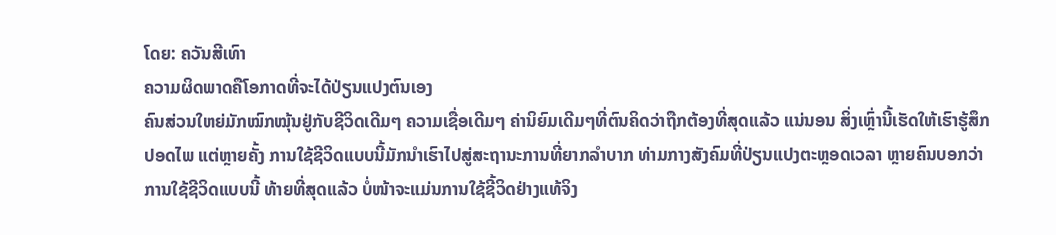ໂດຍ: ຄວັນສີເທົາ
ຄວາມຜິດພາດຄືໂອກາດທີ່ຈະໄດ້ປ່ຽນແປງຕົນເອງ
ຄົນສ່ວນໃຫຍ່ມັກໝົກໝຸ້ນຢູ່ກັບຊີວິດເດີມໆ ຄວາມເຊື່ອເດີມໆ ຄ່ານິຍົມເດີມໆທີ່ຕົນຄິດວ່າຖືກຕ້ອງທີ່ສຸດແລ້ວ ແນ່ນອນ ສິ່ງເຫຼົ່ານີ້ເຮັດໃຫ້ເຮົາຮູ້ສຶກປອດໄພ ແຕ່ຫຼາຍຄັ້ງ ການໃຊ້ຊີວິດແບບນີ້ມັກນຳເຮົາໄປສູ່ສະຖານະການທີ່ຍາກລຳບາກ ທ່າມກາງສັງຄົມທີ່ປ່ຽນແປງຕະຫຼອດເວລາ ຫຼາຍຄົນບອກວ່າ ການໃຊ້ຊີວິດແບບນີ້ ທ້າຍທີ່ສຸດແລ້ວ ບໍ່ໜ້າຈະແມ່ນການໃຊ້ຊີ້ວິດຢ່າງແທ້ຈິງ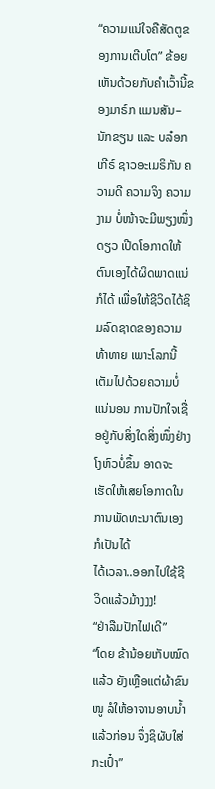“ຄວາມແນ່ໃຈຄືສັດຕູຂອງການເຕີບໂຕ” ຂ້ອຍເຫັນດ້ວຍກັບຄຳເວົ້ານີ້ຂອງມາຣ໌ກ ແມນສັນ–ນັກຂຽນ ແລະ ບລ໋ອກເກີຣ໌ ຊາວອະເມຣິກັນ ຄວາມດີ ຄວາມຈິງ ຄວາມງາມ ບໍ່ໜ້າຈະມີພຽງໜຶ່ງດຽວ ເປີດໂອກາດໃຫ້ຕົນເອງໄດ້ຜິດພາດແນ່ກໍໄດ້ ເພື່ອໃຫ້ຊີວິດໄດ້ຊິມລົດຊາດຂອງຄວາມທ້າທາຍ ເພາະໂລກນີ້ເຕັມໄປດ້ວຍຄວາມບໍ່ແນ່ນອນ ການປັກໃຈເຊື່ອຢູ່ກັບສິ່ງໃດສິ່ງໜຶ່ງຢ່າງໂງຫົວບໍ່ຂຶ້ນ ອາດຈະເຮັດໃຫ້ເສຍໂອກາດໃນການພັດທະນາຕົນເອງກໍເປັນໄດ້
ໄດ້ເວລາ..ອອກໄປໃຊ້ຊີວິດແລ້ວມ້າງງງ!
“ຢ່າລືມປັກໄຟເດີ”
“ໂດຍ ຂ້ານ້ອຍເກັບໝົດແລ້ວ ຍັງເຫຼືອແຕ່ຜ້າຂົນໜູ ລໍໃຫ້ອາຈານອາບນໍ້າແລ້ວກ່ອນ ຈຶ່ງຊິຜັບໃສ່ກະເປົ໋າ”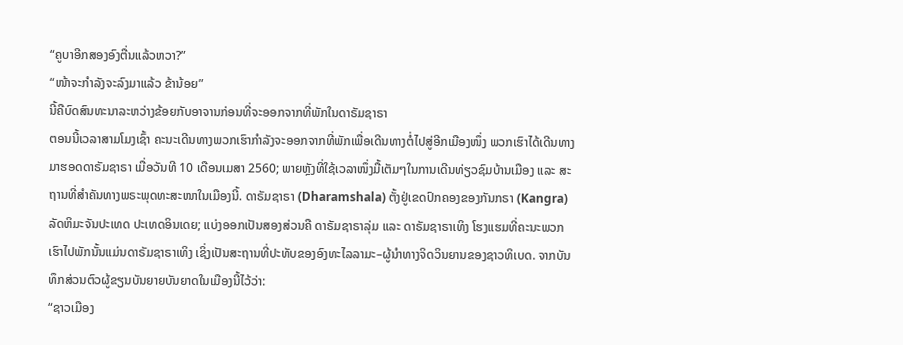“ຄູບາອີກສອງອົງຕື່ນແລ້ວຫວາ?”
“ໜ້າຈະກຳລັງຈະລົງມາແລ້ວ ຂ້ານ້ອຍ”
ນີ້ຄືບົດສົນທະນາລະຫວ່າງຂ້ອຍກັບອາຈານກ່ອນທີ່ຈະອອກຈາກທີ່ພັກໃນດາຣັມຊາຣາ
ຕອນນີ້ເວລາສາມໂມງເຊົ້າ ຄະນະເດີນທາງພວກເຮົາກຳລັງຈະອອກຈາກທີ່ພັກເພື່ອເດີນທາງຕໍ່ໄປສູ່ອີກເມືອງໜຶ່ງ ພວກເຮົາໄດ້ເດີນທາງມາຮອດດາຣັມຊາຣາ ເມື່ອວັນທີ 10 ເດືອນເມສາ 2560; ພາຍຫຼັງທີ່ໃຊ້ເວລາໜຶ່ງມື້ເຕັມໆໃນການເດີນທ່ຽວຊົມບ້ານເມືອງ ແລະ ສະຖານທີ່ສຳຄັນທາງພຣະພຸດທະສະໜາໃນເມືອງນີ້. ດາຣັມຊາຣາ (Dharamshala) ຕັ້ງຢູ່ເຂດປົກຄອງຂອງກັນກຣາ (Kangra) ລັດຫິມະຈັນປະເທດ ປະເທດອິນເດຍ; ແບ່ງອອກເປັນສອງສ່ວນຄື ດາຣັມຊາຣາລຸ່ມ ແລະ ດາຣັມຊາຣາເທິງ ໂຮງແຮມທີ່ຄະນະພວກເຮົາໄປພັກນັ້ນແມ່ນດາຣັມຊາຣາເທິງ ເຊິ່ງເປັນສະຖານທີ່ປະທັບຂອງອົງທະໄລລາມະ–ຜູ້ນຳທາງຈິດວິນຍານຂອງຊາວທິເບດ. ຈາກບັນທຶກສ່ວນຕົວຜູ້ຂຽນບັນຍາຍບັນຍາດໃນເມືອງນີ້ໄວ້ວ່າ:
“ຊາວເມືອງ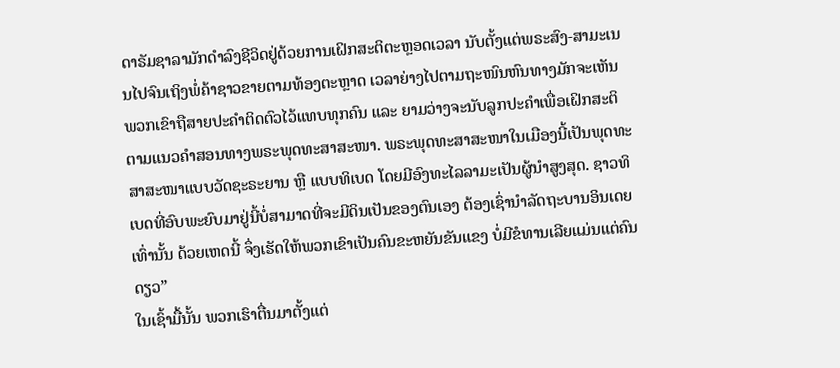ດາຣັມຊາລາມັກດຳລົງຊີວິດຢູ່ດ້ວຍການເຝິກສະຕິຕະຫຼອດເວລາ ນັບຕັ້ງແຕ່ພຣະສົງ-ສາມະເນນໄປຈົນເຖິງພໍ່ຄ້າຊາວຂາຍຕາມທ້ອງຕະຫຼາດ ເວລາຍ່າງໄປຕາມຖະໜົນຫົນທາງມັກຈະເຫັນພວກເຂົາຖືສາຍປະຄຳຕິດຕົວໄວ້ແທບທຸກຄົນ ແລະ ຍາມວ່າງຈະນັບລູກປະຄຳເພື່ອເຝິກສະຕິຕາມແນວຄຳສອນທາງພຣະພຸດທະສາສະໜາ. ພຣະພຸດທະສາສະໜາໃນເມືອງນີ້ເປັນພຸດທະສາສະໜາແບບວັດຊະຣະຍານ ຫຼື ແບບທິເບດ ໂດຍມີອົງທະໄລລາມະເປັນຜູ້ນຳສູງສຸດ. ຊາວທິເບດທີ່ອົບພະຍົບມາຢູ່ນີ້ບໍ່ສາມາດທີ່ຈະມີດິນເປັນຂອງຕົນເອງ ຕ້ອງເຊົ່ານຳລັດຖະບານອິນເດຍເທົ່ານັ້ນ ດ້ວຍເຫດນີ້ ຈຶ່ງເຮັດໃຫ້ພວກເຂົາເປັນຄົນຂະຫຍັນຂັນແຂງ ບໍ່ມີຂໍທານເລີຍແມ່ນແຕ່ຄົນດຽວ”
ໃນເຊົ້າມື້ນັ້ນ ພວກເຮົາຕື່ນມາຕັ້ງແຕ່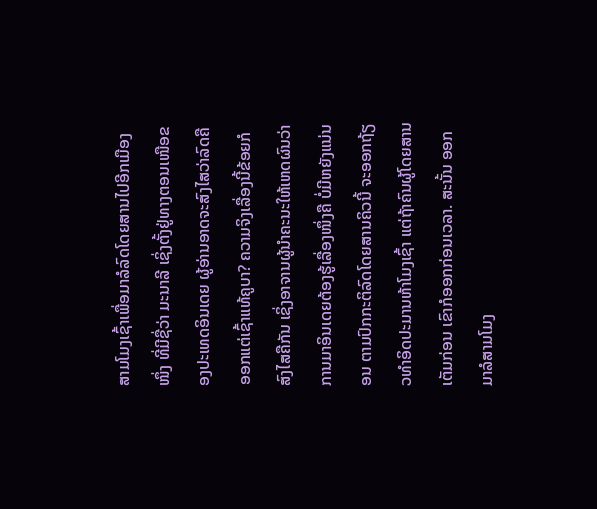ສາມໂມງເຊົ້າເພື່ອມາລໍລົດໂດຍສານໄປອີກເມືອງໜຶ່ງ ທີ່ມີຊື່ວ່າ ມະນາລີ ເຊິ່ງຕັ້ງຢູ່ທາງຕອນເໜືອຂອງປະເທດອິນເດຍ ຜູ້ອ່ານອາດຈະສົງໄສວ່າລົດຄືອອກແຕ່ເຊົ້າແທ້ຄູບາ? ຄວາມຈິງເລື່ອງນີ້ຂ້ອຍກໍສົງໄສຄືກັນ ເຊິ່ງອາຈານຜູ້ນຳຄະນະໃຫ້ເຫດຜົນວ່າ ການມາອິນເດຍຕ້ອງຮູ້ເລື່ອງໜຶ່ງຄື ບໍ່ມີຫຍັງແນ່ນອນ ຕາມປົກກະຕິລົດໂດຍສານຄິວນີ້ ຈະອອກຖ້ຽວທຳອິດປະມານຫ້າໂມງເຊົ້າ ແຕ່ຖ້າຄົນຜູ້ໂດຍສານເຕັມກ່ອນ ເຂົາກໍອອກກ່ອນເວລາ. ສະນັ້ນ ອອກມາລໍສາມໂມງ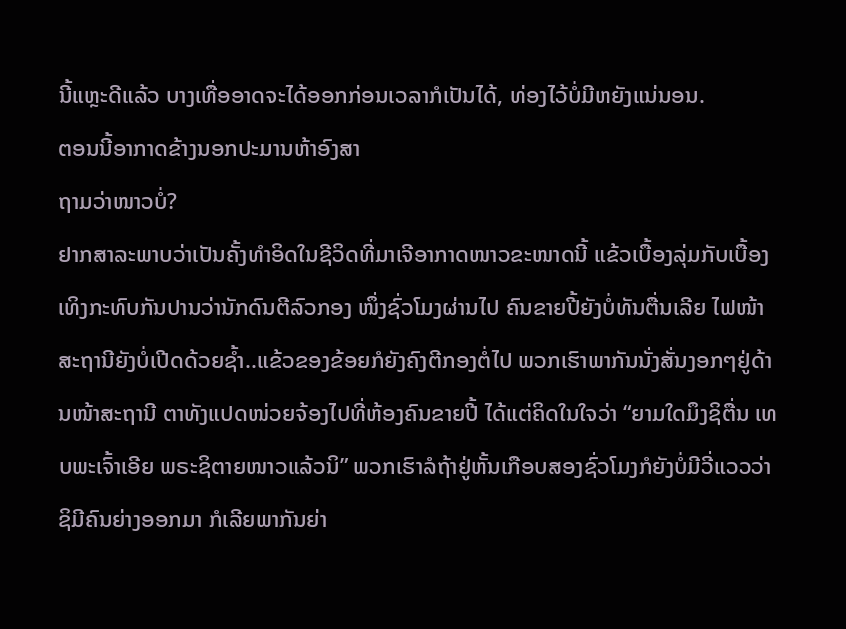ນີ້ແຫຼະດີແລ້ວ ບາງເທື່ອອາດຈະໄດ້ອອກກ່ອນເວລາກໍເປັນໄດ້, ທ່ອງໄວ້ບໍ່ມີຫຍັງແນ່ນອນ.
ຕອນນີ້ອາກາດຂ້າງນອກປະມານຫ້າອົງສາ
ຖາມວ່າໜາວບໍ່?
ຢາກສາລະພາບວ່າເປັນຄັ້ງທຳອິດໃນຊີວິດທີ່ມາເຈີອາກາດໜາວຂະໜາດນີ້ ແຂ້ວເບື້ອງລຸ່ມກັບເບື້ອງເທິງກະທົບກັນປານວ່ານັກດົນຕີລົວກອງ ໜຶ່ງຊົ່ວໂມງຜ່ານໄປ ຄົນຂາຍປີ້ຍັງບໍ່ທັນຕື່ນເລີຍ ໄຟໜ້າສະຖານີຍັງບໍ່ເປີດດ້ວຍຊ້ຳ..ແຂ້ວຂອງຂ້ອຍກໍຍັງຄົງຕີກອງຕໍ່ໄປ ພວກເຮົາພາກັນນັ່ງສັ່ນງອກໆຢູ່ດ້ານໜ້າສະຖານີ ຕາທັງແປດໜ່ວຍຈ້ອງໄປທີ່ຫ້ອງຄົນຂາຍປີ້ ໄດ້ແຕ່ຄິດໃນໃຈວ່າ “ຍາມໃດມຶງຊິຕື່ນ ເທບພະເຈົ້າເອີຍ ພຣະຊິຕາຍໜາວແລ້ວນິ” ພວກເຮົາລໍຖ້າຢູ່ຫັ້ນເກືອບສອງຊົ່ວໂມງກໍຍັງບໍ່ມີວີ່ແວວວ່າຊິມີຄົນຍ່າງອອກມາ ກໍເລີຍພາກັນຍ່າ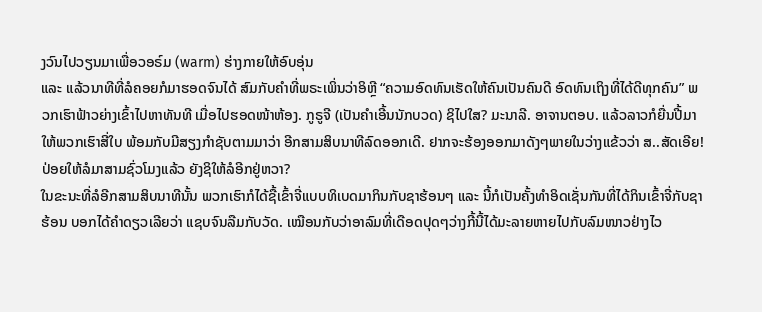ງວົນໄປວຽນມາເພື່ອວອຣ໌ມ (warm) ຮ່າງກາຍໃຫ້ອົບອຸ່ນ
ແລະ ແລ້ວນາທີທີ່ລໍຄອຍກໍມາຮອດຈົນໄດ້ ສົມກັບຄຳທີ່ພຣະເພິ່ນວ່າອິຫຼີ “ຄວາມອົດທົນເຮັດໃຫ້ຄົນເປັນຄົນດີ ອົດທົນເຖິງທີ່ໄດ້ດີທຸກຄົນ” ພວກເຮົາຟ້າວຍ່າງເຂົ້າໄປຫາທັນທີ ເມື່ອໄປຮອດໜ້າຫ້ອງ. ກູຣູຈີ (ເປັນຄຳເອີ້ນນັກບວດ) ຊິໄປໃສ? ມະນາລີ. ອາຈານຕອບ. ແລ້ວລາວກໍຍື່ນປີ້ມາໃຫ້ພວກເຮົາສີ່ໃບ ພ້ອມກັບມີສຽງກຳຊັບຕາມມາວ່າ ອີກສາມສິບນາທີລົດອອກເດີ. ຢາກຈະຮ້ອງອອກມາດັງໆພາຍໃນວ່າງແຂ້ວວ່າ ສ..ສັດເອີຍ! ປ່ອຍໃຫ້ລໍມາສາມຊົ່ວໂມງແລ້ວ ຍັງຊິໃຫ້ລໍອີກຢູ່ຫວາ?
ໃນຂະນະທີ່ລໍອີກສາມສິບນາທີນັ້ນ ພວກເຮົາກໍໄດ້ຊື້ເຂົ້າຈີ່ແບບທິເບດມາກິນກັບຊາຮ້ອນໆ ແລະ ນີ້ກໍເປັນຄັ້ງທຳອິດເຊັ່ນກັນທີ່ໄດ້ກິນເຂົ້າຈີ່ກັບຊາຮ້ອນ ບອກໄດ້ຄຳດຽວເລີຍວ່າ ແຊບຈົນລືມກັບວັດ. ເໝືອນກັບວ່າອາລົມທີ່ເດືອດປຸດໆວ່າງກີ້ນີ້ໄດ້ມະລາຍຫາຍໄປກັບລົມໜາວຢ່າງໄວ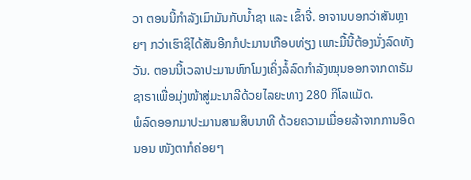ວາ ຕອນນີ້ກຳລັງເມົາມັນກັບນ້ຳຊາ ແລະ ເຂົ້າຈີ່. ອາຈານບອກວ່າສັນຫຼາຍໆ ກວ່າເຮົາຊິໄດ້ສັນອີກກໍປະມານເກືອບທ່ຽງ ເພາະມື້ນີ້ຕ້ອງນັ່ງລົດທັງວັນ. ຕອນນີ້ເວລາປະມານຫົກໂມງເຄິ່ງລໍ້ລົດກຳລັງໝຸນອອກຈາກດາຣັມຊາຣາເພື່ອມຸ່ງໜ້າສູ່ມະນາລີດ້ວຍໄລຍະທາງ 280 ກິໂລແມັດ.
ພໍລົດອອກມາປະມານສາມສິບນາທີ ດ້ວຍຄວາມເມື່ອຍລ້າຈາກການອຶດນອນ ໜັງຕາກໍຄ່ອຍໆ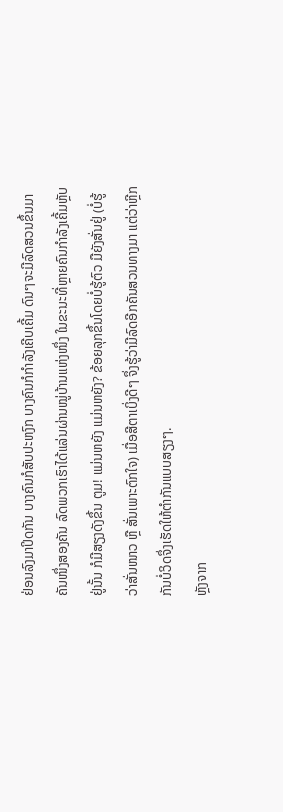ຢ່ອນລົງມາປິດກັນ ບາງຄົນກໍສັບປະຫງົກ ບາງຄົນກໍກຳລັງເຄີບເຄີ້ມ ດົນໆຈະມີລົດສວນຂຶ້ນມາຄັນໜຶ່ງສອງຄັນ ລົດພວກເຮົາໄດ້ແລ່ນຜ່ານໝູ່ບ້ານແຫ່ງໜຶ່ງ ໃນຂະນະທີ່ຫຼາຍຄົນກຳລັງເຄີ້ມຫຼັບຢູ່ນັ້ນ ກໍມີສຽງດັງຂຶ້ນ ຕູມ! ແມ່ນຫຍັງ ແມ່ນຫຍັງ? ຂ້ອຍລຸກຂຶ້ນໂດຍບໍ່ຮູ້ຕົວ ມືຍັງສັ່ນຢູ່ (ບໍ່ຮູ້ວ່າສັ່ນໜາວ ຫຼື ສັ່ນເພາະຕົກໃຈ) ເມື່ອສີຕາເບິ່ງດີໆ ຈຶ່ງຮູ້ວ່າມີລົດອີກຄັນສວນທາງມາ ແຕ່ວ່າຫຼີກກັນບໍ່ວິດຈຶ່ງເຮັດໃຫ້ຕຳກັນແບບສຽງໆ.
ຫຼັງຈາກ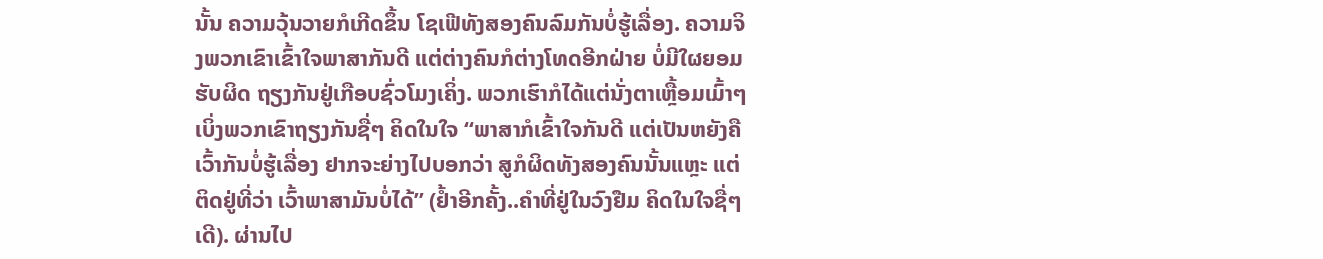ນັ້ນ ຄວາມວຸ້ນວາຍກໍເກີດຂຶ້ນ ໂຊເຟີທັງສອງຄົນລົມກັນບໍ່ຮູ້ເລື່ອງ. ຄວາມຈິງພວກເຂົາເຂົ້າໃຈພາສາກັນດີ ແຕ່ຕ່າງຄົນກໍຕ່າງໂທດອີກຝ່າຍ ບໍ່ມີໃຜຍອມຮັບຜິດ ຖຽງກັນຢູ່ເກືອບຊົ່ວໂມງເຄິ່ງ. ພວກເຮົາກໍໄດ້ແຕ່ນັ່ງຕາເຫຼື້ອມເມົ້າໆເບິ່ງພວກເຂົາຖຽງກັນຊື່ໆ ຄິດໃນໃຈ “ພາສາກໍເຂົ້າໃຈກັນດີ ແຕ່ເປັນຫຍັງຄືເວົ້າກັນບໍ່ຮູ້ເລື່ອງ ຢາກຈະຍ່າງໄປບອກວ່າ ສູກໍຜິດທັງສອງຄົນນັ້ນແຫຼະ ແຕ່ຕິດຢູ່ທີ່ວ່າ ເວົ້າພາສາມັນບໍ່ໄດ້” (ຢ້ຳອີກຄັ້ງ..ຄຳທີ່ຢູ່ໃນວົງຢືມ ຄິດໃນໃຈຊື່ໆເດີ). ຜ່ານໄປ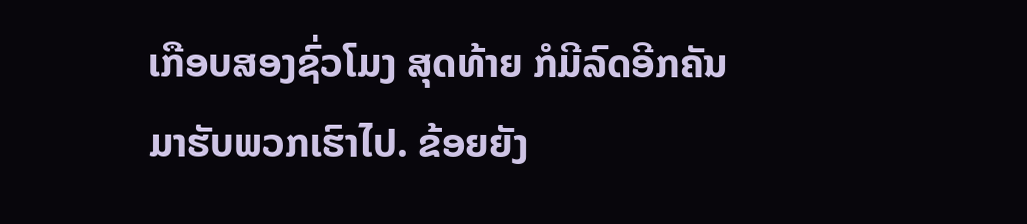ເກືອບສອງຊົ່ວໂມງ ສຸດທ້າຍ ກໍມີລົດອີກຄັນມາຮັບພວກເຮົາໄປ. ຂ້ອຍຍັງ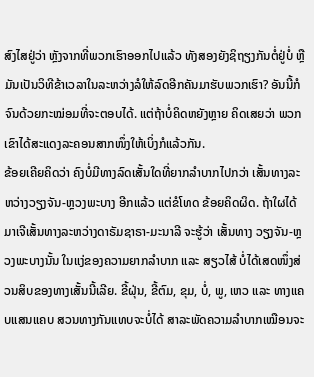ສົງໄສຢູ່ວ່າ ຫຼັງຈາກທີ່ພວກເຮົາອອກໄປແລ້ວ ທັງສອງຍັງຊິຖຽງກັນຕໍ່ຢູ່ບໍ່ ຫຼື ມັນເປັນວິທີຂ້າເວລາໃນລະຫວ່າງລໍໃຫ້ລົດອີກຄັນມາຮັບພວກເຮົາ? ອັນນີ້ກໍຈົນດ້ວຍກະໝ່ອມທີ່ຈະຕອບໄດ້. ແຕ່ຖ້າບໍ່ຄິດຫຍັງຫຼາຍ ຄິດເສຍວ່າ ພວກເຂົາໄດ້ສະແດງລະຄອນສາກໜຶ່ງໃຫ້ເບິ່ງກໍແລ້ວກັນ.
ຂ້ອຍເຄີຍຄິດວ່າ ຄົງບໍ່ມີທາງລົດເສັ້ນໃດທີ່ຍາກລຳບາກໄປກວ່າ ເສັ້ນທາງລະຫວ່າງວຽງຈັນ-ຫຼວງພະບາງ ອີກແລ້ວ ແຕ່ຂໍໂທດ ຂ້ອຍຄິດຜິດ. ຖ້າໃຜໄດ້ມາເຈີເສັ້ນທາງລະຫວ່າງດາຣັມຊາຣາ-ມະນາລີ ຈະຮູ້ວ່າ ເສັ້ນທາງ ວຽງຈັນ-ຫຼວງພະບາງນັ້ນ ໃນແງ່ຂອງຄວາມຍາກລຳບາກ ແລະ ສຽວໄສ້ ບໍ່ໄດ້ເສດໜຶ່ງສ່ວນສິບຂອງທາງເສັ້ນນີ້ເລີຍ. ຂີ້ຝຸ່ນ, ຂີ້ຕົມ, ຂຸມ, ບໍ່, ພູ, ເຫວ ແລະ ທາງແຄບແສນແຄບ ສວນທາງກັນແທບຈະບໍ່ໄດ້ ສາລະພັດຄວາມລຳບາກເໝືອນຈະ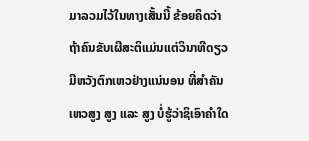ມາລວມໄວ້ໃນທາງເສັ້ນນີ້ ຂ້ອຍຄິດວ່າ ຖ້າຄົນຂັບເຜີສະຕິແມ່ນແຕ່ວິນາທີດຽວ ມີຫວັງຕົກເຫວຢ່າງແນ່ນອນ ທີ່ສຳຄັນເຫວສູງ ສູງ ແລະ ສູງ ບໍ່ຮູ້ວ່າຊິເອົາຄຳໃດ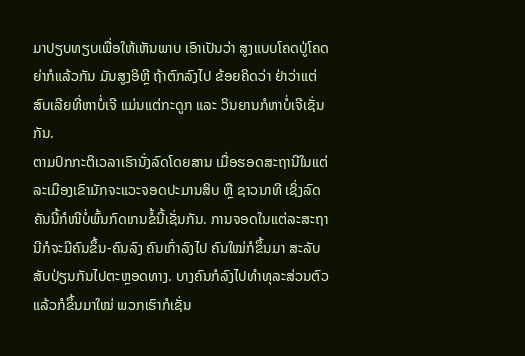ມາປຽບທຽບເພື່ອໃຫ້ເຫັນພາບ ເອົາເປັນວ່າ ສູງແບບໂຄດປູ່ໂຄດຍ່າກໍແລ້ວກັນ ມັນສູງອິຫຼີ ຖ້າຕົກລົງໄປ ຂ້ອຍຄິດວ່າ ຢ່າວ່າແຕ່ສົບເລີຍທີ່ຫາບໍ່ເຈີ ແມ່ນແຕ່ກະດູກ ແລະ ວິນຍານກໍຫາບໍ່ເຈີເຊັ່ນກັນ.
ຕາມປົກກະຕິເວລາເຮົານັ່ງລົດໂດຍສານ ເມື່ອຮອດສະຖານີໃນແຕ່ລະເມືອງເຂົາມັກຈະແວະຈອດປະມານສິບ ຫຼື ຊາວນາທີ ເຊິ່ງລົດຄັນນີ້ກໍໜີບໍ່ພົ້ນກົດເກນຂໍ້ນີ້ເຊັ່ນກັນ. ການຈອດໃນແຕ່ລະສະຖານີກໍຈະມີຄົນຂຶ້ນ-ຄົນລົງ ຄົນເກົ່າລົງໄປ ຄົນໃໝ່ກໍຂຶ້ນມາ ສະລັບສັບປ່ຽນກັນໄປຕະຫຼອດທາງ. ບາງຄົນກໍລົງໄປທຳທຸລະສ່ວນຕົວແລ້ວກໍຂຶ້ນມາໃໝ່ ພວກເຮົາກໍເຊັ່ນ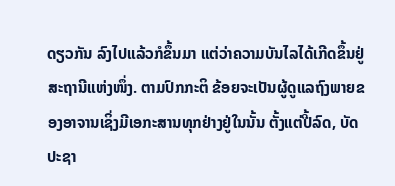ດຽວກັນ ລົງໄປແລ້ວກໍຂຶ້ນມາ ແຕ່ວ່າຄວາມບັນໄລໄດ້ເກີດຂຶ້ນຢູ່ສະຖານີແຫ່ງໜຶ່ງ. ຕາມປົກກະຕິ ຂ້ອຍຈະເປັນຜູ້ດູແລຖົງພາຍຂອງອາຈານເຊິ່ງມີເອກະສານທຸກຢ່າງຢູ່ໃນນັ້ນ ຕັ້ງແຕ່ປີ້ລົດ, ບັດປະຊາ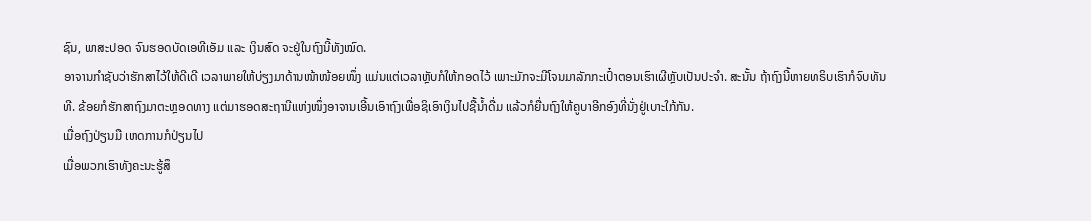ຊົນ, ພາສະປອດ ຈົນຮອດບັດເອທີເອັມ ແລະ ເງິນສົດ ຈະຢູ່ໃນຖົງນີ້ທັງໝົດ.
ອາຈານກຳຊັບວ່າຮັກສາໄວ້ໃຫ້ດີເດີ ເວລາພາຍໃຫ້ບ່ຽງມາດ້ານໜ້າໜ້ອຍໜຶ່ງ ແມ່ນແຕ່ເວລາຫຼັບກໍໃຫ້ກອດໄວ້ ເພາະມັກຈະມີໂຈນມາລັກກະເປົ໋າຕອນເຮົາເຜີຫຼັບເປັນປະຈຳ. ສະນັ້ນ ຖ້າຖົງນີ້ຫາຍທຣິບເຮົາກໍຈົບທັນທີ. ຂ້ອຍກໍຮັກສາຖົງມາຕະຫຼອດທາງ ແຕ່ມາຮອດສະຖານີແຫ່ງໜຶ່ງອາຈານເອີ້ນເອົາຖົງເພື່ອຊິເອົາເງິນໄປຊື້ນ້ຳດື່ມ ແລ້ວກໍຍື່ນຖົງໃຫ້ຄູບາອີກອົງທີ່ນັ່ງຢູ່ເບາະໃກ້ກັນ.
ເມື່ອຖົງປ່ຽນມື ເຫດການກໍປ່ຽນໄປ
ເມື່ອພວກເຮົາທັງຄະນະຮູ້ສຶ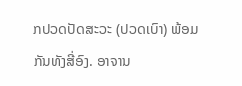ກປວດປັດສະວະ (ປວດເບົາ) ພ້ອມກັນທັງສີ່ອົງ. ອາຈານ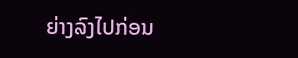ຍ່າງລົງໄປກ່ອນ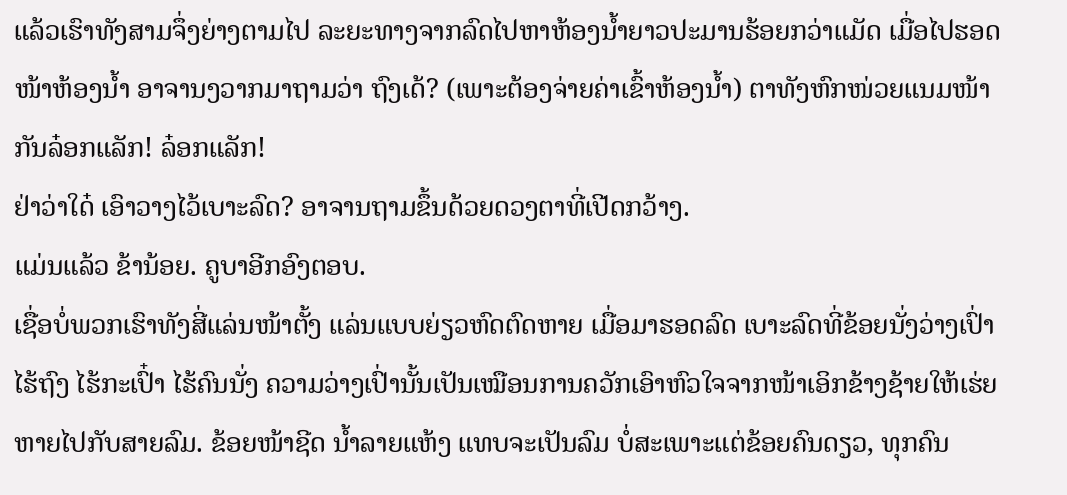ແລ້ວເຮົາທັງສາມຈຶ່ງຍ່າງຕາມໄປ ລະຍະທາງຈາກລົດໄປຫາຫ້ອງນ້ຳຍາວປະມານຮ້ອຍກວ່າແມັດ ເມື່ອໄປຮອດໜ້າຫ້ອງນ້ຳ ອາຈານງວາກມາຖາມວ່າ ຖົງເດ້? (ເພາະຕ້ອງຈ່າຍຄ່າເຂົ້າຫ້ອງນ້ຳ) ຕາທັງຫົກໜ່ວຍແນມໜ້າກັນລ໋ອກແລັກ! ລ໋ອກແລັກ!
ຢ່າວ່າໃດ໋ ເອົາວາງໄວ້ເບາະລົດ? ອາຈານຖາມຂຶ້ນດ້ວຍດວງຕາທີ່ເປີດກວ້າງ.
ແມ່ນແລ້ວ ຂ້ານ້ອຍ. ຄູບາອີກອົງຕອບ.
ເຊື່ອບໍ່ພວກເຮົາທັງສີ່ແລ່ນໜ້າຕັ້ງ ແລ່ນແບບຍ່ຽວຫົດຕົດຫາຍ ເມື່ອມາຮອດລົດ ເບາະລົດທີ່ຂ້ອຍນັ່ງວ່າງເປົ່າ ໄຮ້ຖົງ ໄຮ້ກະເປົ໋າ ໄຮ້ຄົນນັ່ງ ຄວາມວ່າງເປົ່ານັ້ນເປັນເໝືອນການຄວັກເອົາຫົວໃຈຈາກໜ້າເອິກຂ້າງຊ້າຍໃຫ້ເຮ່ຍຫາຍໄປກັບສາຍລົມ. ຂ້ອຍໜ້າຊີດ ນ້ຳລາຍແຫ້ງ ແທບຈະເປັນລົມ ບໍ່ສະເພາະແຕ່ຂ້ອຍຄົນດຽວ, ທຸກຄົນ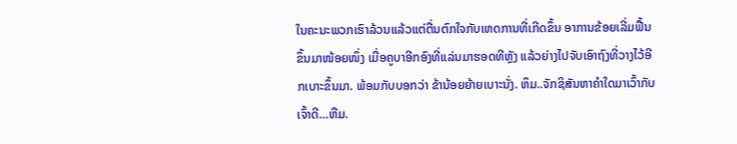ໃນຄະນະພວກເຮົາລ້ວນແລ້ວແຕ່ຕື່ນຕົກໃຈກັບເຫດການທີ່ເກີດຂຶ້ນ ອາການຂ້ອຍເລີ່ມຟື້ນຂຶ້ນມາໜ້ອຍໜຶ່ງ ເມື່ອຄູບາອີກອົງທີ່ແລ່ນມາຮອດທີຫຼັງ ແລ້ວຍ່າງໄປຈັບເອົາຖົງທີ່ວາງໄວ້ອີກເບາະຂຶ້ນມາ. ພ້ອມກັບບອກວ່າ ຂ້ານ້ອຍຍ້າຍເບາະນັ່ງ. ຫຶມ..ຈັກຊິສັນຫາຄຳໃດມາເວົ້າກັບເຈົ້າດີ…ຫືມ.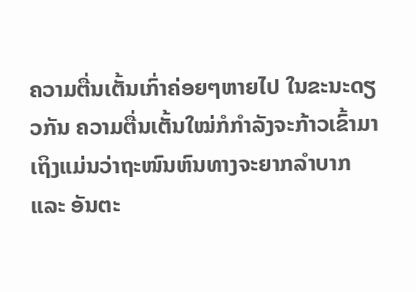ຄວາມຕື່ນເຕັ້ນເກົ່າຄ່ອຍໆຫາຍໄປ ໃນຂະນະດຽວກັນ ຄວາມຕື່ນເຕັ້ນໃໝ່ກໍກຳລັງຈະກ້າວເຂົ້າມາ ເຖິງແມ່ນວ່າຖະໜົນຫົນທາງຈະຍາກລຳບາກ ແລະ ອັນຕະ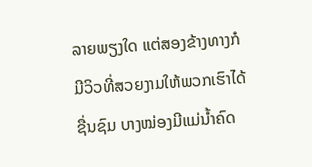ລາຍພຽງໃດ ແຕ່ສອງຂ້າງທາງກໍມີວິວທີ່ສວຍງາມໃຫ້ພວກເຮົາໄດ້ຊື່ນຊົມ ບາງໝ່ອງມີແມ່ນ້ຳຄົດ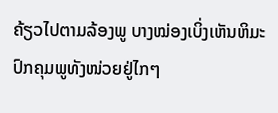ຄ້ຽວໄປຕາມລ້ອງພູ ບາງໝ່ອງເບິ່ງເຫັນຫິມະປົກຄຸມພູທັງໜ່ວຍຢູ່ໄກໆ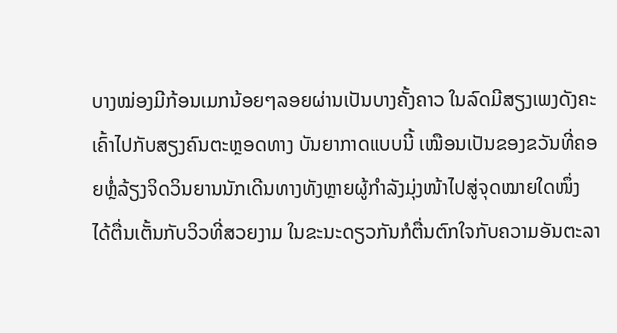ບາງໝ່ອງມີກ້ອນເມກນ້ອຍໆລອຍຜ່ານເປັນບາງຄັ້ງຄາວ ໃນລົດມີສຽງເພງດັງຄະເຄົ້າໄປກັບສຽງຄົນຕະຫຼອດທາງ ບັນຍາກາດແບບນີ້ ເໝືອນເປັນຂອງຂວັນທີ່ຄອຍຫຼໍ່ລ້ຽງຈິດວິນຍານນັກເດີນທາງທັງຫຼາຍຜູ້ກຳລັງມຸ່ງໜ້າໄປສູ່ຈຸດໝາຍໃດໜຶ່ງ ໄດ້ຕື່ນເຕັ້ນກັບວິວທີ່ສວຍງາມ ໃນຂະນະດຽວກັນກໍຕື່ນຕົກໃຈກັບຄວາມອັນຕະລາ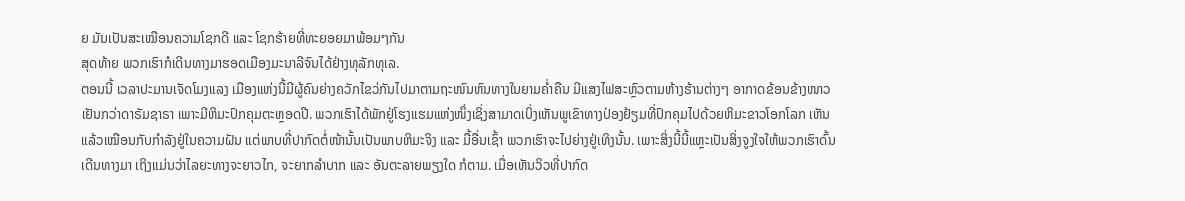ຍ ມັນເປັນສະເໝືອນຄວາມໂຊກດີ ແລະ ໂຊກຮ້າຍທີ່ທະຍອຍມາພ້ອມໆກັນ
ສຸດທ້າຍ ພວກເຮົາກໍເດີນທາງມາຮອດເມືອງມະນາລີຈົນໄດ້ຢ່າງທຸລັກທຸເລ.
ຕອນນີ້ ເວລາປະມານເຈັດໂມງແລງ ເມືອງແຫ່ງນີ້ມີຜູ້ຄົນຍ່າງຄວັກໄຂວ່ກັນໄປມາຕາມຖະໜົນຫົນທາງໃນຍາມຄ່ຳຄືນ ມີແສງໄຟສະຫຼົວຕາມຫ້າງຮ້ານຕ່າງໆ ອາກາດຂ້ອນຂ້າງໜາວເຢັນກວ່າດາຣັມຊາຣາ ເພາະມີຫິມະປົກຄຸມຕະຫຼອດປີ. ພວກເຮົາໄດ້ພັກຢູ່ໂຮງແຮມແຫ່ງໜຶ່ງເຊິ່ງສາມາດເບິ່ງເຫັນພູເຂົາທາງປ່ອງຢ້ຽມທີ່ປົກຄຸມໄປດ້ວຍຫິມະຂາວໂອກໂລກ ເຫັນແລ້ວເໝືອນກັບກຳລັງຢູ່ໃນຄວາມຝັນ ແຕ່ພາບທີ່ປາກົດຕໍ່ໜ້ານັ້ນເປັນພາບຫິມະຈິງ ແລະ ມື້ອື່ນເຊົ້າ ພວກເຮົາຈະໄປຍ່າງຢູ່ເທິງນັ້ນ. ເພາະສິ່ງນີ້ນີ້ແຫຼະເປັນສິ່ງຈູງໃຈໃຫ້ພວກເຮົາດົ້ນເດີນທາງມາ ເຖິງແມ່ນວ່າໄລຍະທາງຈະຍາວໄກ, ຈະຍາກລຳບາກ ແລະ ອັນຕະລາຍພຽງໃດ ກໍຕາມ. ເມື່ອເຫັນວິວທີ່ປາກົດ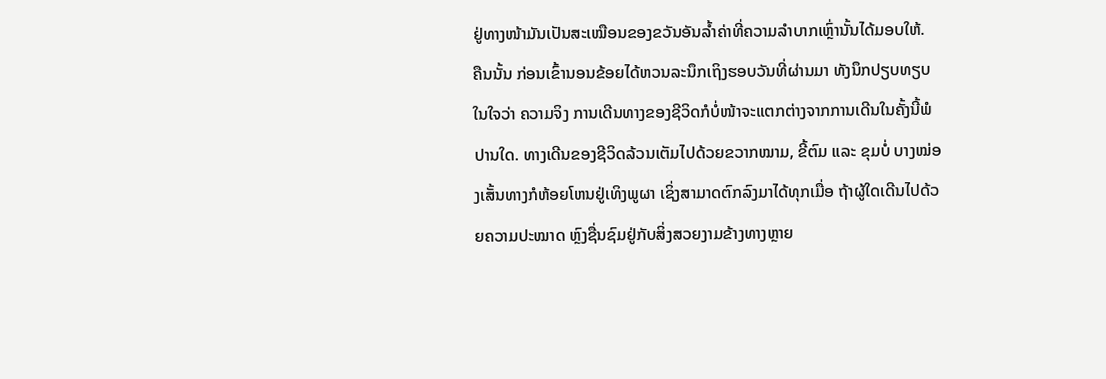ຢູ່ທາງໜ້າມັນເປັນສະເໝືອນຂອງຂວັນອັນລ້ຳຄ່າທີ່ຄວາມລຳບາກເຫຼົ່ານັ້ນໄດ້ມອບໃຫ້.
ຄືນນັ້ນ ກ່ອນເຂົ້ານອນຂ້ອຍໄດ້ຫວນລະນຶກເຖິງຮອບວັນທີ່ຜ່ານມາ ທັງນຶກປຽບທຽບໃນໃຈວ່າ ຄວາມຈິງ ການເດີນທາງຂອງຊີວິດກໍບໍ່ໜ້າຈະແຕກຕ່າງຈາກການເດີນໃນຄັ້ງນີ້ພໍປານໃດ. ທາງເດີນຂອງຊີວິດລ້ວນເຕັມໄປດ້ວຍຂວາກໝາມ, ຂີ້ຕົມ ແລະ ຂຸມບໍ່ ບາງໝ່ອງເສັ້ນທາງກໍຫ້ອຍໂຫນຢູ່ເທິງພູຜາ ເຊິ່ງສາມາດຕົກລົງມາໄດ້ທຸກເມື່ອ ຖ້າຜູ້ໃດເດີນໄປດ້ວຍຄວາມປະໝາດ ຫຼົງຊື່ນຊົມຢູ່ກັບສິ່ງສວຍງາມຂ້າງທາງຫຼາຍ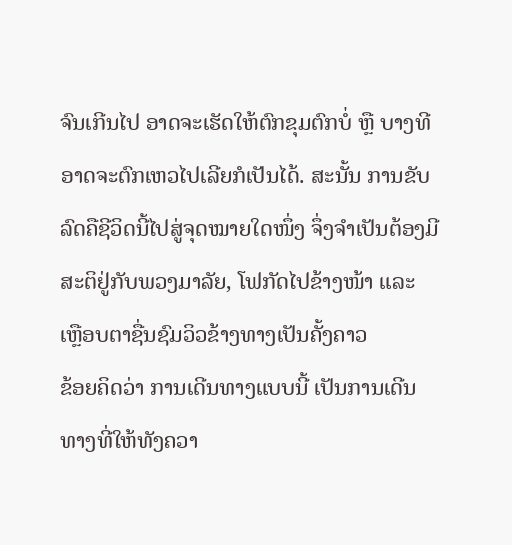ຈົນເກີນໄປ ອາດຈະເຮັດໃຫ້ຕົກຂຸມຕົກບໍ່ ຫຼື ບາງທີ ອາດຈະຕົກເຫວໄປເລີຍກໍເປັນໄດ້. ສະນັ້ນ ການຂັບລົດຄືຊີວິດນີ້ໄປສູ່ຈຸດໝາຍໃດໜຶ່ງ ຈຶ່ງຈຳເປັນຕ້ອງມີສະຕິຢູ່ກັບພວງມາລັຍ, ໂຟກັດໄປຂ້າງໜ້າ ແລະ ເຫຼືອບຕາຊື່ນຊົມວິວຂ້າງທາງເປັນຄັ້ງຄາວ
ຂ້ອຍຄິດວ່າ ການເດີນທາງແບບນີ້ ເປັນການເດີນທາງທີ່ໃຫ້ທັງຄວາ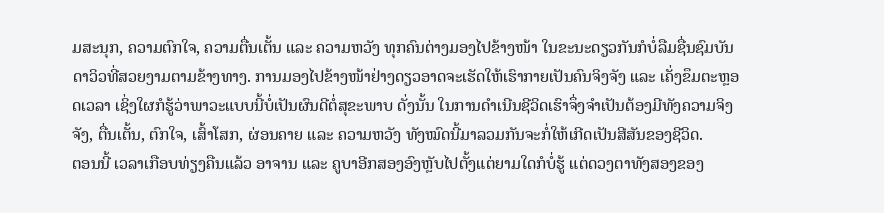ມສະນຸກ, ຄວາມຕົກໃຈ, ຄວາມຕື່ນເຕັ້ນ ແລະ ຄວາມຫວັງ ທຸກຄົນຕ່າງມອງໄປຂ້າງໜ້າ ໃນຂະນະດຽວກັນກໍບໍ່ລືມຊື່ນຊົມບັນດາວິວທີ່ສວຍງາມຕາມຂ້າງທາງ. ການມອງໄປຂ້າງໜ້າຢ່າງດຽວອາດຈະເຮັດໃຫ້ເຮົາກາຍເປັນຄົນຈິງຈັງ ແລະ ເຄັ່ງຂຶມຕະຫຼອດເວລາ ເຊິ່ງໃຜກໍຮູ້ວ່າພາວະແບບນີ້ບໍ່ເປັນຜົນດີຕໍ່ສຸຂະພາບ ດັ່ງນັ້ນ ໃນການດຳເນີນຊີວິດເຮົາຈຶ່ງຈຳເປັນຕ້ອງມີທັງຄວາມຈິງຈັງ, ຕື່ນເຕັ້ນ, ຕົກໃຈ, ເສົ້າໂສກ, ຜ່ອນຄາຍ ແລະ ຄວາມຫວັງ ທັງໝົດນີ້ມາລວມກັນຈະກໍ່ໃຫ້ເກີດເປັນສີສັນຂອງຊີວິດ.
ຕອນນີ້ ເວລາເກືອບທ່ຽງຄືນແລ້ວ ອາຈານ ແລະ ຄູບາອີກສອງອົງຫຼັບໄປຕັ້ງແຕ່ຍາມໃດກໍບໍ່ຮູ້ ແຕ່ດວງຕາທັງສອງຂອງ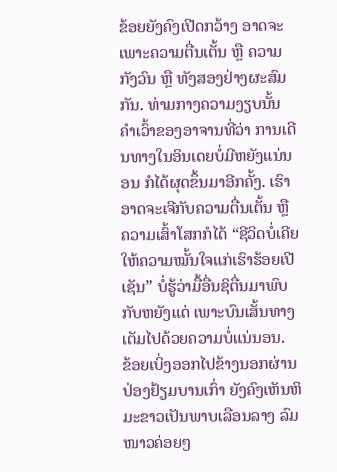ຂ້ອຍຍັງຄົງເປີດກວ້າງ ອາດຈະເພາະຄວາມຕື່ນເຕັ້ນ ຫຼື ຄວາມກັງວົນ ຫຼື ທັງສອງຢ່າງຜະສົມກັນ. ທ່າມກາງຄວາມງຽບນັ້ນ ຄຳເວົ້າຂອງອາຈານທີ່ວ່າ ການເດີນທາງໃນອິນເດຍບໍ່ມີຫຍັງແນ່ນອນ ກໍໄດ້ຜຸດຂຶ້ນມາອີກຄັ້ງ. ເຮົາອາດຈະເຈີກັບຄວາມຕື່ນເຕັ້ນ ຫຼື ຄວາມເສົ້າໂສກກໍໄດ້ “ຊີວິດບໍ່ເຄີຍໃຫ້ຄວາມໝັ້ນໃຈແກ່ເຮົາຮ້ອຍເປີເຊັນ” ບໍ່ຮູ້ວ່າມື້ອື່ນຊິຕື່ນມາພົບກັບຫຍັງແດ່ ເພາະບົນເສັ້ນທາງເຕັມໄປດ້ວຍຄວາມບໍ່ແນ່ນອນ.
ຂ້ອຍເບິ່ງອອກໄປຂ້າງນອກຜ່ານປ່ອງຢ້ຽມບານເກົ່າ ຍັງຄົງເຫັນຫິມະຂາວເປັນພາບເລືອນລາງ ລົມໜາວຄ່ອຍໆ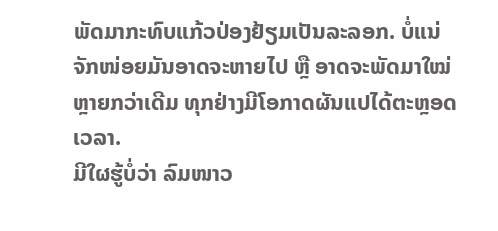ພັດມາກະທົບແກ້ວປ່ອງຢ້ຽມເປັນລະລອກ. ບໍ່ແນ່ ຈັກໜ່ອຍມັນອາດຈະຫາຍໄປ ຫຼື ອາດຈະພັດມາໃໝ່ຫຼາຍກວ່າເດີມ ທຸກຢ່າງມີໂອກາດຜັນແປໄດ້ຕະຫຼອດເວລາ.
ມີໃຜຮູ້ບໍ່ວ່າ ລົມໜາວ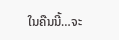ໃນຄືນນີ້…ຈະ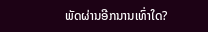ພັດຜ່ານອີກນານເທົ່າໃດ?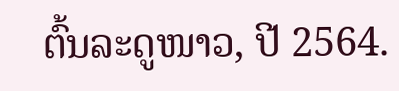ຕົ້ນລະດູໜາວ, ປີ 2564.